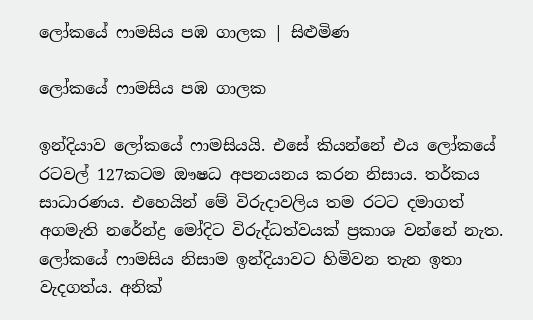ලෝකයේ ෆාමසිය පඹ ගාලක | සිළුමිණ

ලෝකයේ ෆාමසිය පඹ ගාලක

ඉන්දියාව ලෝකයේ ෆාමසියයි. එසේ කියන්නේ එය ලෝකයේ රටවල් 127කටම ඖෂධ අපනයනය කරන නිසාය. තර්කය සාධාරණය. එහෙයින් මේ විරුදාවලිය තම රටට දමාගත් අගමැති නරේන්ද්‍ර මෝදිට විරුද්ධත්වයක් ප්‍රකාශ වන්නේ නැත. ලෝකයේ ෆාමසිය නිසාම ඉන්දියාවට හිමිවන තැන ඉතා වැදගත්ය. අනික්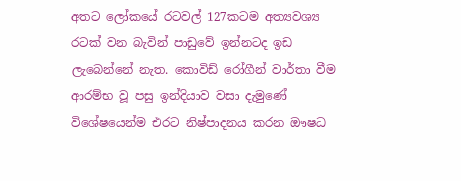අතට ලෝකයේ රටවල් 127කටම අත්‍යවශ්‍ය රටක් වන බැවින් පාඩුවේ ඉන්නටද ඉඩ ලැබෙන්නේ නැත. කොවිඩ් රෝගීන් වාර්තා වීම ආරම්භ වූ පසු ඉන්දියාව වසා දැමුණේ විශේෂයෙන්ම එරට නිෂ්පාදනය කරන ඖෂධ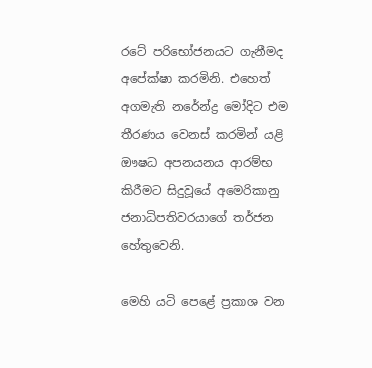රටේ පරිභෝජනයට ගැනීමද අපේක්ෂා කරමිනි. එහෙත් අගමැති නරේන්ද්‍ර මෝදිට එම තීරණය වෙනස් කරමින් යළි ඖෂධ අපනයනය ආරම්භ කිරීමට සිදුවූයේ අමෙරිකානු ජනාධිපතිවරයාගේ තර්ජන හේතුවෙනි.

මෙහි යටි පෙළේ ප්‍රකාශ වන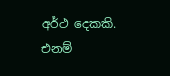අර්ථ දෙකකි. එනම්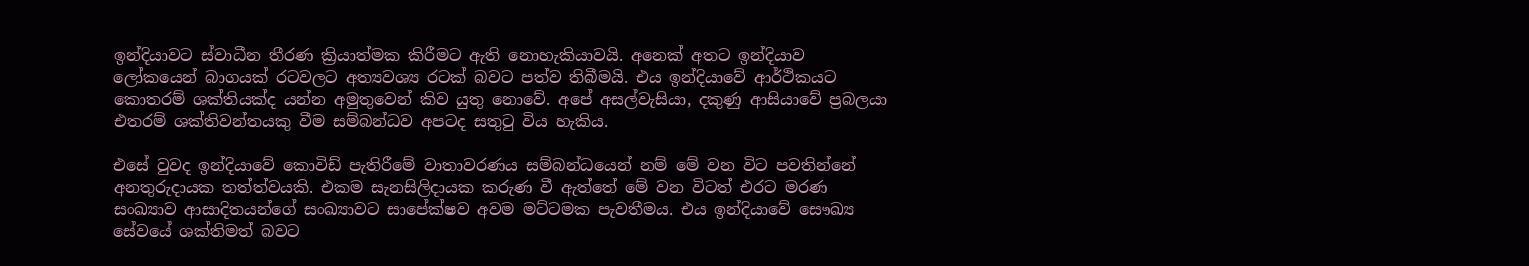ඉන්දියාවට ස්වාධීන තීරණ ක්‍රියාත්මක කිරීමට ඇති නොහැකියාවයි. අනෙක් අතට ඉන්දියාව ලෝකයෙන් බාගයක් රටවලට අත්‍යවශ්‍ය රටක් බවට පත්ව තිබීමයි. එය ඉන්දියාවේ ආර්ථිකයට කොතරම් ශක්තියක්ද යන්න අමුතුවෙන් කිව යුතු නොවේ. අපේ අසල්වැසියා, දකුණු ආසියාවේ ප්‍රබලයා එතරම් ශක්තිවන්තයකු වීම සම්බන්ධව අපටද සතුටු විය හැකිය.

එසේ වුවද ඉන්දියාවේ කොවිඩ් පැතිරීමේ වාතාවරණය සම්බන්ධයෙන් නම් මේ වන විට පවතින්නේ අනතුරුදායක තත්ත්වයකි. එකම සැනසිලිදායක කරුණ වී ඇත්තේ මේ වන විටත් එරට මරණ සංඛ්‍යාව ආසාදිතයන්ගේ සංඛ්‍යාවට සාපේක්ෂව අවම මට්ටමක පැවතීමය. එය ඉන්දියාවේ සෞඛ්‍ය සේවයේ ශක්තිමත් බවට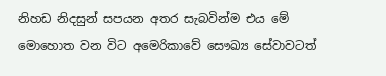නිහඩ නිදසුන් සපයන අතර සැබවින්ම එය මේ මොහොත වන විට අමෙරිකාවේ සෞඛ්‍ය සේවාවටත්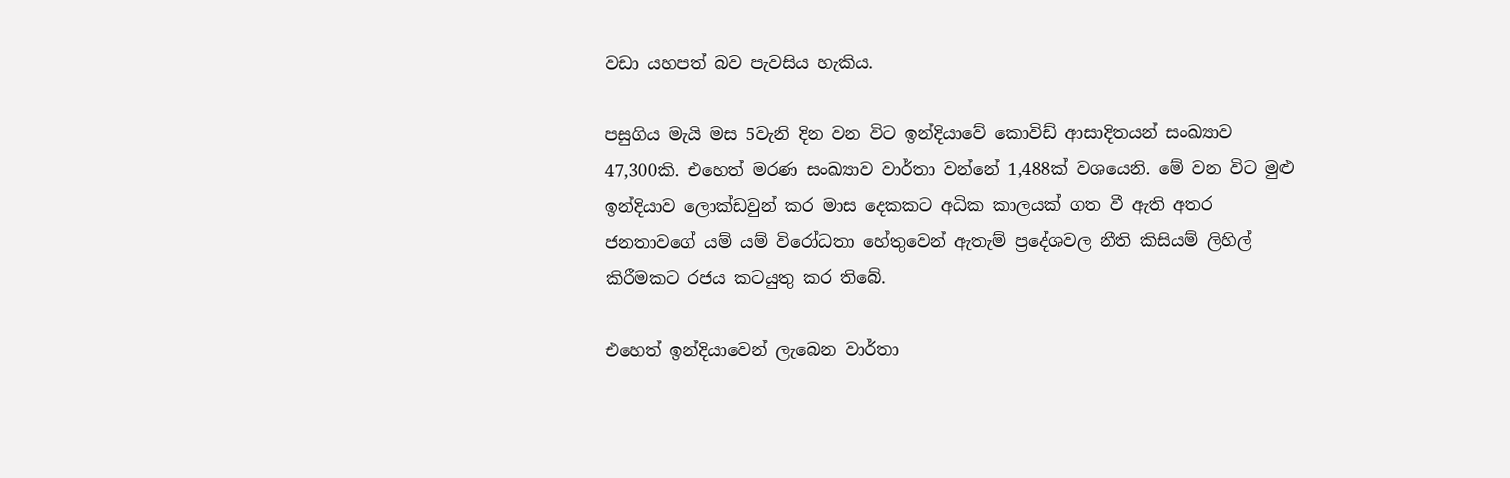වඩා යහපත් බව පැවසිය හැකිය.

පසුගිය මැයි මස 5වැනි දින වන විට ඉන්දියාවේ කොවිඩ් ආසාදිතයන් සංඛ්‍යාව 47,300කි. එහෙත් මරණ සංඛ්‍යාව වාර්තා වන්නේ 1,488ක් වශයෙනි. මේ වන විට මුළු ඉන්දියාව ලොක්ඩවුන් කර මාස දෙකකට අධික කාලයක් ගත වී ඇති අතර ජනතාවගේ යම් යම් විරෝධතා හේතුවෙන් ඇතැම් ප්‍රදේශවල නීති කිසියම් ලිහිල් කිරීමකට රජය කටයුතු කර තිබේ.

එහෙත් ඉන්දියාවෙන් ලැබෙන වාර්තා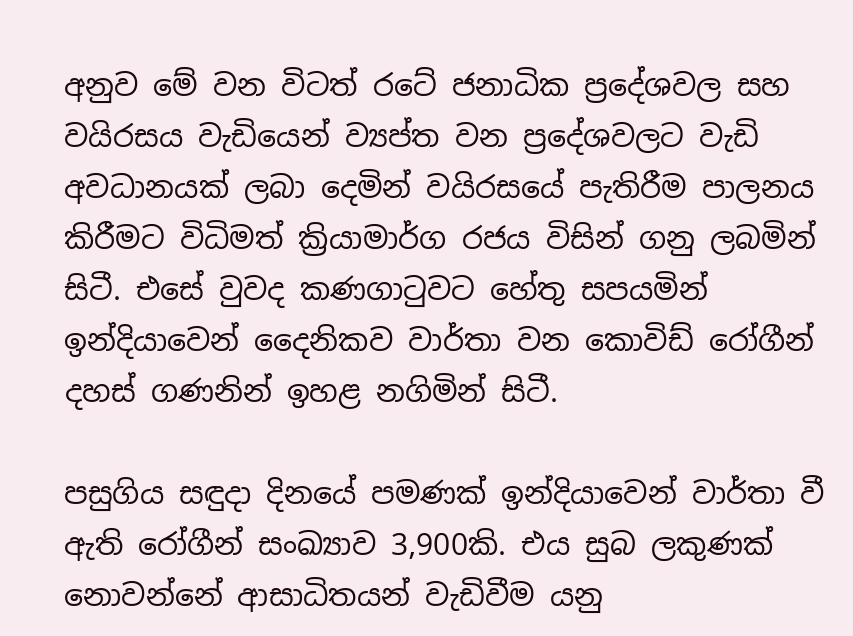අනුව මේ වන විටත් රටේ ජනාධික ප්‍රදේශවල සහ වයිරසය වැඩියෙන් ව්‍යප්ත වන ප්‍රදේශවලට වැඩි අවධානයක් ලබා දෙමින් වයිරසයේ පැතිරීම පාලනය කිරීමට විධිමත් ක්‍රියාමාර්ග රජය විසින් ගනු ලබමින් සිටී. එසේ වුවද කණගාටුවට හේතු සපයමින් ඉන්දියාවෙන් දෛනිකව වාර්තා වන කොවිඩ් රෝගීන් දහස් ගණනින් ඉහළ නගිමින් සිටී.

පසුගිය සඳුදා දිනයේ පමණක් ඉන්දියාවෙන් වාර්තා වී ඇති රෝගීන් සංඛ්‍යාව 3,900කි. එය සුබ ලකුණක් නොවන්නේ ආසාධිතයන් වැඩිවීම යනු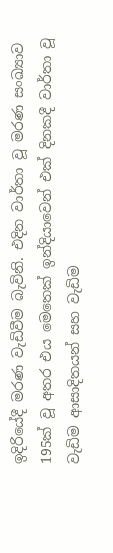ඉදිරියේදී මරණ වැඩිවීම බැවිනි. එදින වාර්තා වූ මරණ සංඛ්‍යාව 195ක් වූ අතර එය මෙතෙක් ඉන්දියාවෙන් එක් දිනකදී වාර්තා වූ වැඩිම ආසාදිතයන් සහ වැඩිම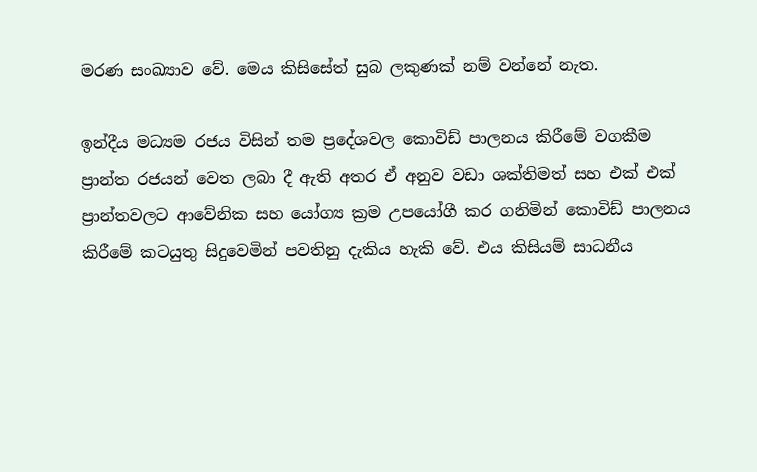මරණ සංඛ්‍යාව වේ. මෙය කිසිසේත් සුබ ලකුණක් නම් වන්නේ නැත.

ඉන්දීය මධ්‍යම රජය විසින් තම ප්‍රදේශවල කොවිඩ් පාලනය කිරීමේ වගකීම ප්‍රාන්ත රජයන් වෙත ලබා දී ඇති අතර ඒ අනුව වඩා ශක්තිමත් සහ එක් එක් ප්‍රාන්තවලට ආවේනික සහ යෝග්‍ය ක්‍රම උපයෝගී කර ගනිමින් කොවිඩ් පාලනය කිරීමේ කටයුතු සිදුවෙමින් පවතිනු දැකිය හැකි වේ. එය කිසියම් සාධනීය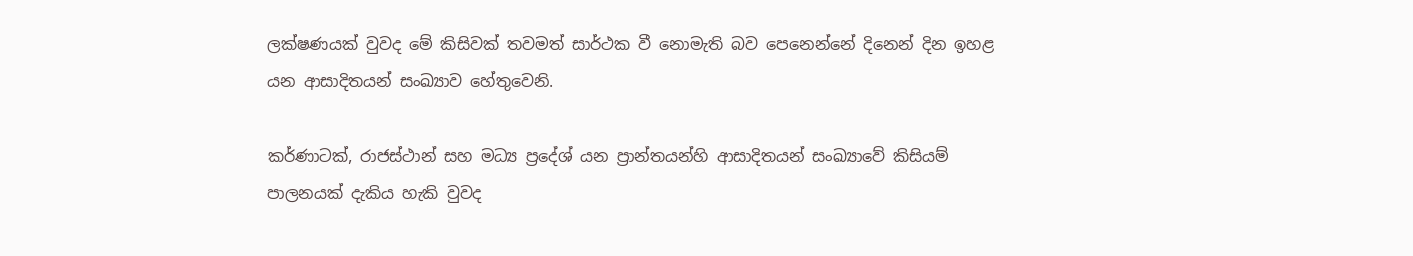ලක්ෂණයක් වුවද මේ කිසිවක් තවමත් සාර්ථක වී නොමැති බව පෙනෙන්නේ දිනෙන් දින ඉහළ යන ආසාදිතයන් සංඛ්‍යාව හේතුවෙනි.

කර්ණාටක්, රාජස්ථාන් සහ මධ්‍ය ප්‍රදේශ් යන ප්‍රාන්තයන්හි ආසාදිතයන් සංඛ්‍යාවේ කිසියම් පාලනයක් දැකිය හැකි වුවද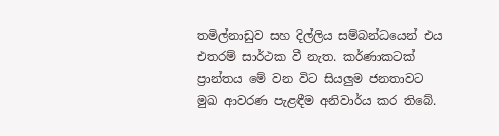තමිල්නාඩුව සහ දිල්ලිය සම්බන්ධයෙන් එය එතරම් සාර්ථක වී නැත. කර්ණාකටක් ප්‍රාන්තය මේ වන විට සියලුම ජනතාවට මුඛ ආවරණ පැළඳීම අනිවාර්ය කර තිබේ.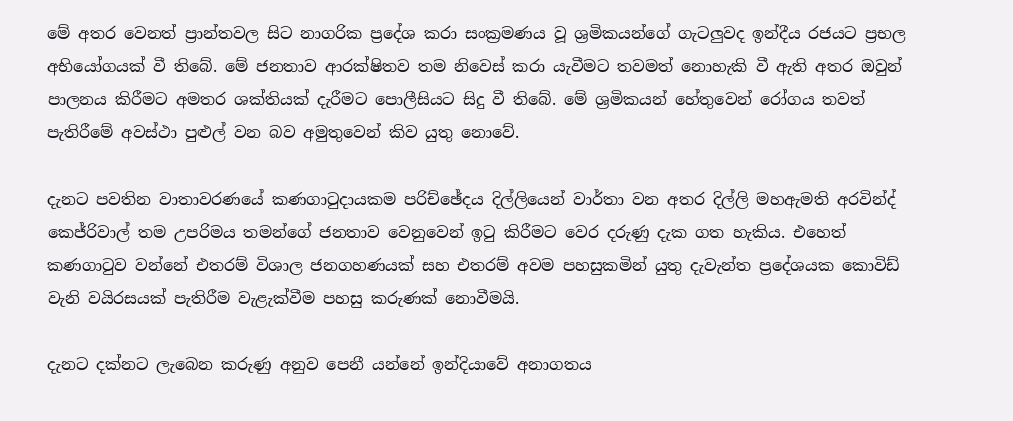මේ අතර වෙනත් ප්‍රාන්තවල සිට නාගරික ප්‍රදේශ කරා සංක්‍රමණය වූ ශ්‍රමිකයන්ගේ ගැටලුවද ඉන්දීය රජයට ප්‍රභල අභියෝගයක් වී තිබේ. මේ ජනතාව ආරක්ෂිතව තම නිවෙස් කරා යැවීමට තවමත් නොහැකි වී ඇති අතර ඔවුන් පාලනය කිරීමට අමතර ශක්තියක් දැරීමට පොලීසියට සිදු වී තිබේ. මේ ශ්‍රමිකයන් හේතුවෙන් රෝගය තවත් පැතිරීමේ අවස්ථා පුළුල් වන බව අමුතුවෙන් කිව යුතු නොවේ.

දැනට පවතින වාතාවරණයේ කණගාටුදායකම පරිච්ඡේදය දිල්ලියෙන් වාර්තා වන අතර දිල්ලි මහඇමති අරවින්ද් කෙජ්රිවාල් තම උපරිමය තමන්ගේ ජනතාව වෙනුවෙන් ඉටු කිරීමට වෙර දරුණු දැක ගත හැකිය. එහෙත් කණගාටුව වන්නේ එතරම් විශාල ජනගහණයක් සහ එතරම් අවම පහසුකමින් යුතු දැවැන්ත ප්‍රදේශයක කොවිඩ් වැනි වයිරසයක් පැතිරීම වැළැක්වීම පහසු කරුණක් නොවීමයි.

දැනට දක්නට ලැබෙන කරුණු අනුව පෙනී යන්නේ ඉන්දියාවේ අනාගතය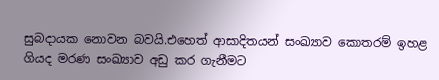සුබදායක නොවන බවයි.එහෙත් ආසාදිතයන් සංඛ්‍යාව කොතරම් ඉහළ ගියද මරණ සංඛ්‍යාව අඩු කර ගැනීමට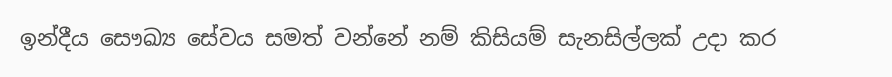ඉන්දීය සෞඛ්‍ය සේවය සමත් වන්නේ නම් කිසියම් සැනසිල්ලක් උදා කර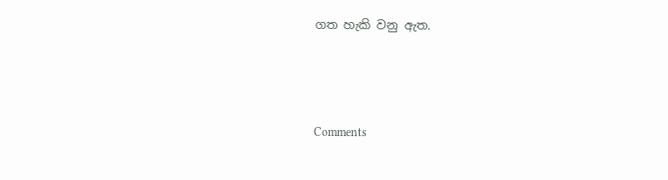ගත හැකි වනු ඇත.



Comments